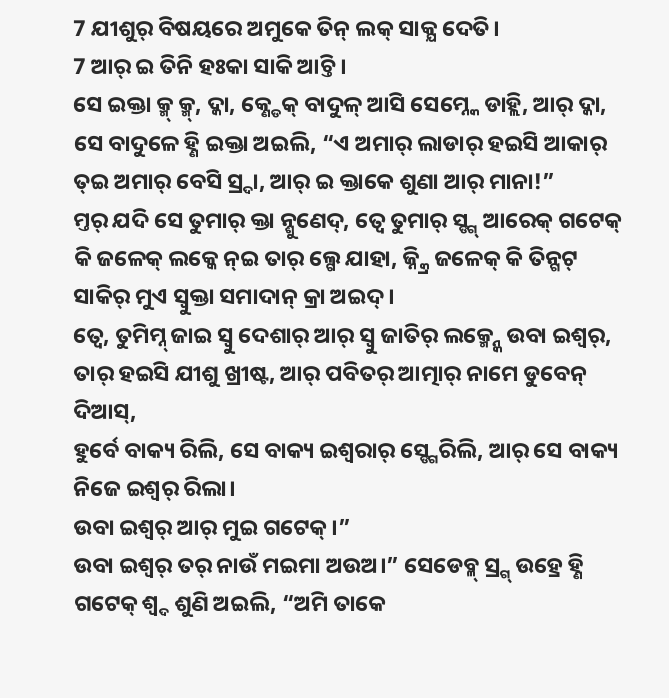7 ଯୀଶୁର୍ ବିଷୟରେ ଅମୁକେ ତିନ୍ ଲକ୍ ସାକ୍ଯ ଦେତି।
7 ଆର୍ ଇ ତିନି ହଃକା ସାକି ଆଚ୍ତି ।
ସେ ଇକ୍ତା କ୍ମ୍ କ୍ମ୍, ଦ୍କା, କ୍ଣ୍ଡେକ୍ ବାଦୁଳ୍ ଆସି ସେମ୍ନ୍କେ ଡାହ୍ଲି, ଆର୍ ଦ୍କା, ସେ ବାଦୁଳେ ହ୍ଣି ଇକ୍ତା ଅଇଲି, “ଏ ଅମାର୍ ଲାଡାର୍ ହଇସି ଆକାର୍ ତ୍ଇ ଅମାର୍ ବେସି ସ୍ର୍ଦା, ଆର୍ ଇ କ୍ତାକେ ଶୁଣା ଆର୍ ମାନା!”
ମ୍ତର୍ ଯଦି ସେ ତୁମାର୍ କ୍ତା ନ୍ଶୁଣେଦ୍, ତ୍ବେ ତୁମାର୍ ସ୍ଙ୍ଗ୍ ଆରେକ୍ ଗଟେକ୍ କି ଜଳେକ୍ ଲକ୍କେ ନ୍ଇ ତାର୍ ଲ୍ଗେ ଯାହା, ଜ୍ନ୍କ୍ରି ଜଳେକ୍ କି ତିନ୍ଗଟ୍ ସାକିର୍ ମୁଏ ସ୍ବୁକ୍ତା ସମାଦାନ୍ କ୍ରା ଅଇଦ୍।
ତ୍ବେ, ତୁମିମ୍ନ୍ ଜାଇ ସ୍ବୁ ଦେଶାର୍ ଆର୍ ସ୍ବୁ ଜାତିର୍ ଲକ୍ମ୍ନ୍କେ ଉବା ଇଶ୍ୱର୍, ତାର୍ ହଇସି ଯୀଶୁ ଖ୍ରୀଷ୍ଟ, ଆର୍ ପବିତର୍ ଆତ୍ମାର୍ ନାମେ ଡୁବେନ୍ ଦିଆସ୍,
ହୁର୍ବେ ବାକ୍ୟ ରିଲି, ସେ ବାକ୍ୟ ଇଶ୍ଵରାର୍ ସ୍ଙ୍ଗେରିଲି, ଆର୍ ସେ ବାକ୍ୟ ନିଜେ ଇଶ୍ୱର୍ ରିଲା।
ଉବା ଇଶ୍ୱର୍ ଆର୍ ମୁଇ ଗଟେକ୍।”
ଉବା ଇଶ୍ୱର୍ ତର୍ ନାଉଁ ମଇମା ଅଉଅ।” ସେଡେବ୍ଳ୍ ସ୍ର୍ଗ୍ ଉହ୍ରେ ହ୍ଣି ଗଟେକ୍ ଶ୍ବ୍ଦ ଶୁଣି ଅଇଲି, “ଅମି ତାକେ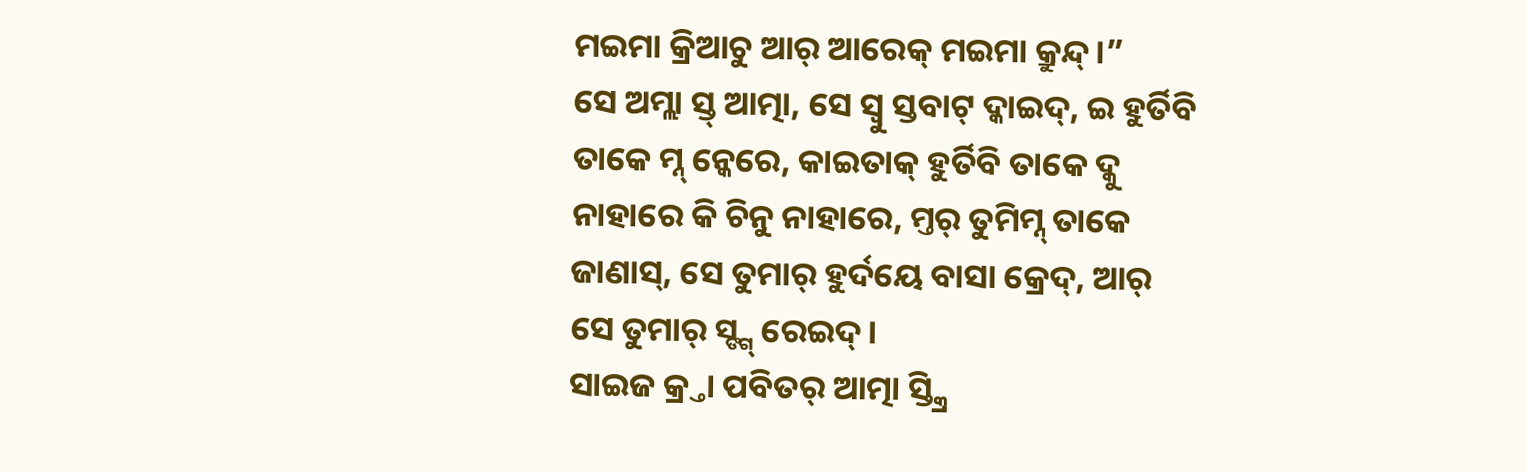ମଇମା କ୍ରିଆଚୁ ଆର୍ ଆରେକ୍ ମଇମା କ୍ରୁନ୍ଦ୍।”
ସେ ଅମ୍ଲା ସ୍ତ୍ ଆତ୍ମା, ସେ ସ୍ବୁ ସ୍ତବାଟ୍ ଦ୍କାଇଦ୍, ଇ ହୁର୍ତିବି ତାକେ ମ୍ନ୍ ନ୍କେରେ, କାଇତାକ୍ ହୁର୍ତିବି ତାକେ ଦ୍କୁ ନାହାରେ କି ଚିନୁ ନାହାରେ, ମ୍ତର୍ ତୁମିମ୍ନ୍ ତାକେ ଜାଣାସ୍, ସେ ତୁମାର୍ ହୁର୍ଦୟେ ବାସା କ୍ରେଦ୍, ଆର୍ ସେ ତୁମାର୍ ସ୍ଙ୍ଗ୍ ରେଇଦ୍।
ସାଇଜ କ୍ର୍ତା ପବିତର୍ ଆତ୍ମା ସ୍ତ୍କ୍ରି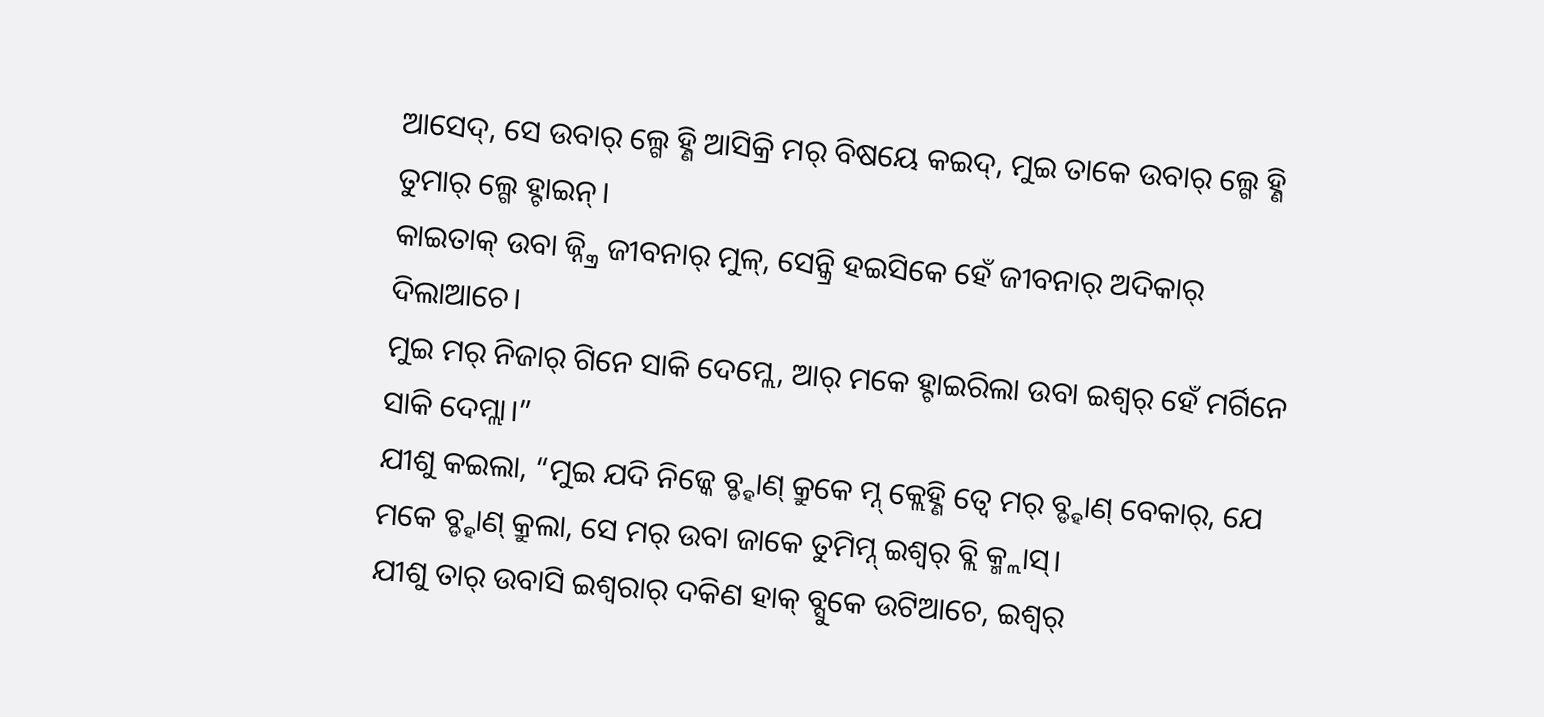ଆସେଦ୍, ସେ ଉବାର୍ ଲ୍ଗେ ହ୍ଣି ଆସିକ୍ରି ମର୍ ବିଷୟେ କଇଦ୍, ମୁଇ ତାକେ ଉବାର୍ ଲ୍ଗେ ହ୍ଣି ତୁମାର୍ ଲ୍ଗେ ହ୍ଟାଇନ୍।
କାଇତାକ୍ ଉବା ଜ୍ନ୍କ୍ରି ଜୀବନାର୍ ମୁଳ୍, ସେନ୍କ୍ରି ହଇସିକେ ହେଁ ଜୀବନାର୍ ଅଦିକାର୍ ଦିଲାଆଚେ।
ମୁଇ ମର୍ ନିଜାର୍ ଗିନେ ସାକି ଦେମ୍ଲେ, ଆର୍ ମକେ ହ୍ଟାଇରିଲା ଉବା ଇଶ୍ୱର୍ ହେଁ ମର୍ଗିନେ ସାକି ଦେମ୍ଲା।”
ଯୀଶୁ କଇଲା, “ମୁଇ ଯଦି ନିଜ୍କେ ବ୍ଡ୍ହାଣ୍ କ୍ରୁକେ ମ୍ନ୍ କ୍ଲେହ୍ଣି ତ୍ବେ ମର୍ ବ୍ଡ୍ହାଣ୍ ବେକାର୍, ଯେ ମକେ ବ୍ଡ୍ହାଣ୍ କ୍ରୁଲା, ସେ ମର୍ ଉବା ଜାକେ ତୁମିମ୍ନ୍ ଇଶ୍ୱର୍ ବ୍ଲି କ୍ମ୍ଲାସ୍।
ଯୀଶୁ ତାର୍ ଉବାସି ଇଶ୍ଵରାର୍ ଦକିଣ ହାକ୍ ବ୍ସୁକେ ଉଟିଆଚେ, ଇଶ୍ୱର୍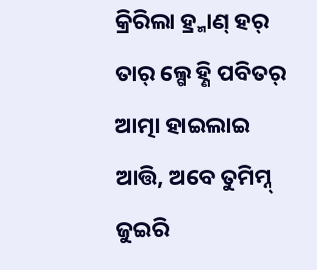କ୍ରିରିଲା ହ୍ର୍ମାଣ୍ ହର୍ ତାର୍ ଲ୍ଗେ ହ୍ଣି ପବିତର୍ ଆତ୍ମା ହାଇଲାଇ ଆତ୍ତି, ଅବେ ତୁମିମ୍ନ୍ ଜୁଇରି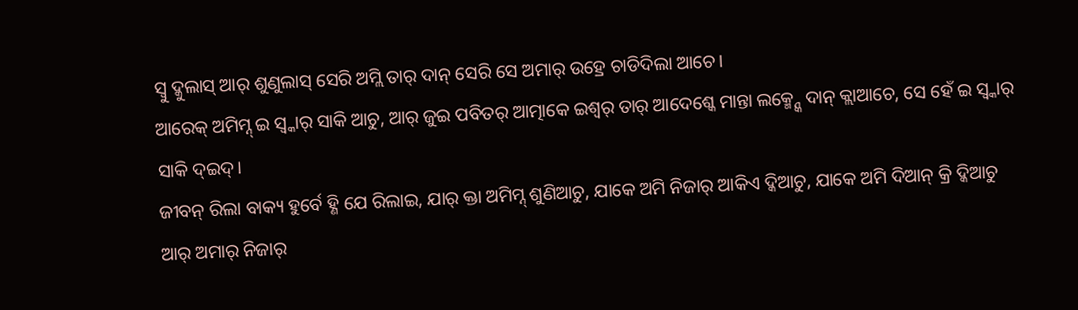ସ୍ବୁ ଦ୍କୁଲାସ୍ ଆର୍ ଶୁଣୁଲାସ୍ ସେରି ଅମ୍ଲି ତାର୍ ଦାନ୍ ସେରି ସେ ଅମାର୍ ଉହ୍ରେ ଚାଡିଦିଲା ଆଚେ।
ଆରେକ୍ ଅମିମ୍ନ୍ ଇ ସ୍ବ୍କାର୍ ସାକି ଆଚୁ, ଆର୍ ଜୁଇ ପବିତର୍ ଆତ୍ମାକେ ଇଶ୍ୱର୍ ତାର୍ ଆଦେଶ୍କେ ମାନ୍ତା ଲକ୍ମ୍ନ୍କେ ଦାନ୍ କ୍ଲାଆଚେ, ସେ ହେଁ ଇ ସ୍ବ୍କାର୍ ସାକି ଦ୍ଇଦ୍।
ଜୀବନ୍ ରିଲା ବାକ୍ୟ ହୁର୍ବେ ହ୍ଣି ଯେ ରିଲାଇ, ଯାର୍ କ୍ତା ଅମିମ୍ନ୍ ଶୁଣିଆଚୁ, ଯାକେ ଅମି ନିଜାର୍ ଆକିଏ ଦ୍କିଆଚୁ, ଯାକେ ଅମି ଦିଆନ୍ କ୍ରି ଦ୍କିଆଚୁ ଆର୍ ଅମାର୍ ନିଜାର୍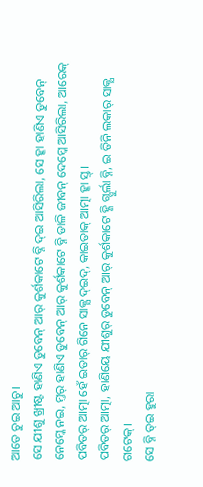ଆତେ ଚୁଇ ଆଚୁ।
ସେ ଯୀଶୁ ଖ୍ରୀଷ୍ଟ ହାଣିଏ ଡୁବେନ୍ ଆର୍ କୁର୍ଶକାଟେ ବ୍ନି ଦ୍ଇ ଆସିରିଲା, ସେ ହ୍କା ହାଣିଏ ଡୁବେନ୍ ନେମ୍କେ ନଇ, ମ୍ତର୍ ହାଣିଏ ଡୁବେନ୍ ଆର୍ କୁର୍ଶକାଟେ ବ୍ନି ଡାଳି ଜୀବନ୍ ଦେମ୍କେ ଆସିରିଲା, ଆରେକ୍ ପବିତର୍ ଆତ୍ମା ହେଁ ଇତାର୍ ଗିନେ ସାକ୍ଯ ଦ୍ଇଦ୍, କାଇତାକ୍ ଆତ୍ମା ହ୍କା ସ୍ତ୍।
ପବିତର୍ ଆତ୍ମା, ହାଣିୟେ ଯୀଶୁର୍ ଡୁବେନ୍ ଆର୍ କୁର୍ଶକାଟେ ହ୍ଣି ଗ୍ସୁର୍ଲା ବ୍ନି, ଇ ତିନି ଲକାର୍ ସାକ୍ଯ ଗଟେକ୍।
ସେ ବ୍ନି ତ୍ଇ ହୁରା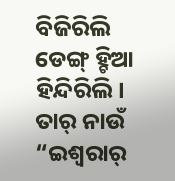ବିଜିରିଲି ଡେଙ୍ଗ୍ ହ୍ଚିଆ ହିନ୍ଦିରିଲି। ତାର୍ ନାଉଁ “ଇଶ୍ଵରାର୍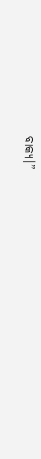ବାକ୍ୟ।”